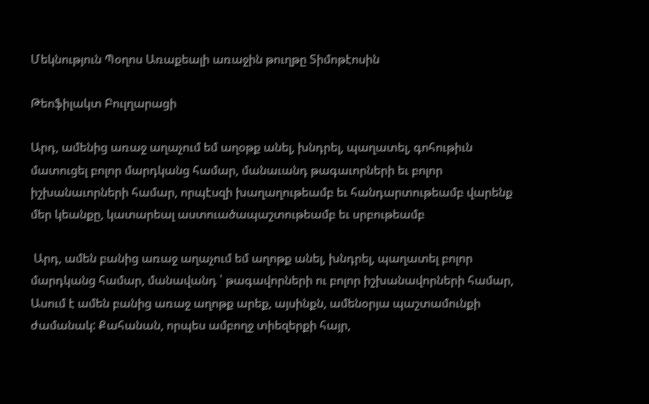Մեկնություն Պօղոս Առաքեալի առաջին թուղթը Տիմոթէոսին

Թեոֆիլակտ Բուլղարացի

Արդ, ամենից առաջ աղաչում եմ աղօթք անել, խնդրել, պաղատել, գոհութիւն մատուցել բոլոր մարդկանց համար, մանաւանդ թագաւորների եւ բոլոր իշխանաւորների համար, որպէսզի խաղաղութեամբ եւ հանդարտութեամբ վարենք մեր կեանքը, կատարեալ աստուածապաշտութեամբ եւ սրբութեամբ

 Արդ, ամեն բանից առաջ աղաչում եմ աղոթք անել, խնդրել, պաղատել բոլոր մարդկանց համար, մանավանդ ՝ թագավորների ու բոլոր իշխանավորների համար,
Ասում է ամեն բանից առաջ աղոթք արեք, այսինքն, ամենօրյա պաշտամունքի ժամանակ: Քահանան, որպես ամբողջ տիեզերքի հայր,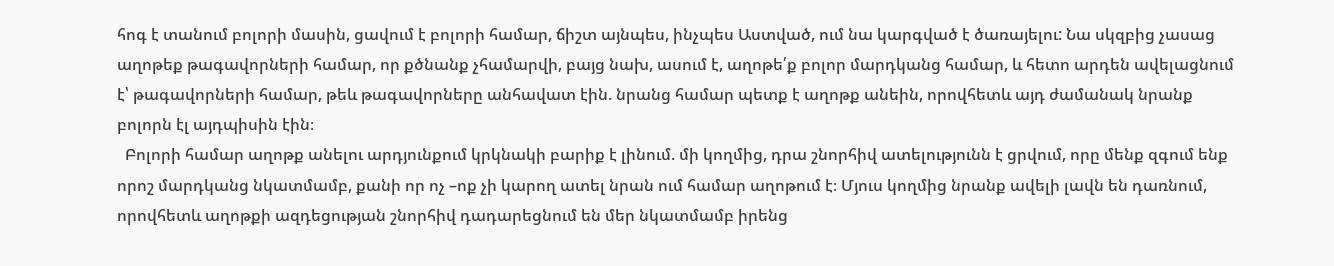հոգ է տանում բոլորի մասին, ցավում է բոլորի համար, ճիշտ այնպես, ինչպես Աստված, ում նա կարգված է ծառայելու: Նա սկզբից չասաց աղոթեք թագավորների համար, որ քծնանք չհամարվի, բայց նախ, ասում է, աղոթե՛ք բոլոր մարդկանց համար, և հետո արդեն ավելացնում է՝ թագավորների համար, թեև թագավորները անհավատ էին. նրանց համար պետք է աղոթք անեին, որովհետև այդ ժամանակ նրանք բոլորն էլ այդպիսին էին։
  Բոլորի համար աղոթք անելու արդյունքում կրկնակի բարիք է լինում. մի կողմից, դրա շնորհիվ ատելությունն է ցրվում, որը մենք զգում ենք որոշ մարդկանց նկատմամբ, քանի որ ոչ –ոք չի կարող ատել նրան ում համար աղոթում է։ Մյուս կողմից նրանք ավելի լավն են դառնում, որովհետև աղոթքի ազդեցության շնորհիվ դադարեցնում են մեր նկատմամբ իրենց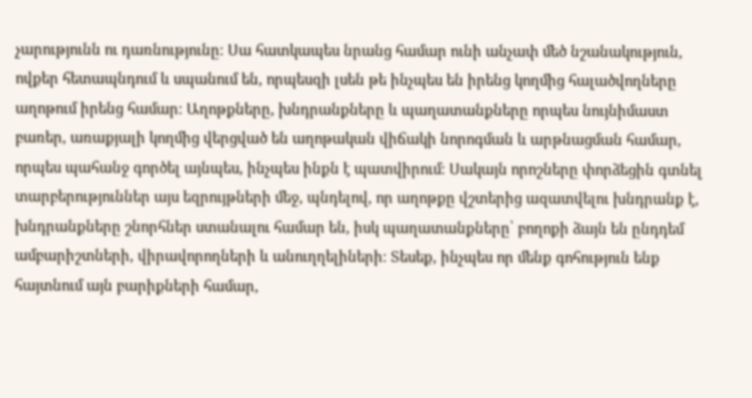չարությունն ու դառնությունը։ Սա հատկապես նրանց համար ունի անչափ մեծ նշանակություն, ովքեր հետապնդում և սպանում են, որպեսզի լսեն թե ինչպես են իրենց կողմից հալածվողները աղոթում իրենց համար։ Աղոթքները, խնդրանքները և պաղատանքները որպես նույնիմաստ բառեր, առաքյալի կողմից վերցված են աղոթական վիճակի նորոգման և արթնացման համար, որպես պահանջ գործել այնպես, ինչպես ինքն է պատվիրում։ Սակայն որոշները փորձեցին գտնել տարբերություններ այս եզրույթների մեջ, պնդելով, որ աղոթքը վշտերից ազատվելու խնդրանք է, խնդրանքները շնորհներ ստանալու համար են, իսկ պաղատանքները՝ բողոքի ձայն են ընդդեմ ամբարիշտների, վիրավորողների և անուղղելիների։ Տեսեք, ինչպես որ մենք գոհություն ենք հայտնում այն բարիքների համար,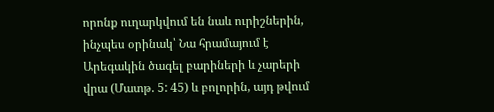որոնք ուղարկվում են նաև ուրիշներին, ինչպես օրինակ՝ Նա հրամայում է Արեգակին ծագել բարիների և չարերի վրա (Մատթ. 5: 45) և բոլորին, այդ թվում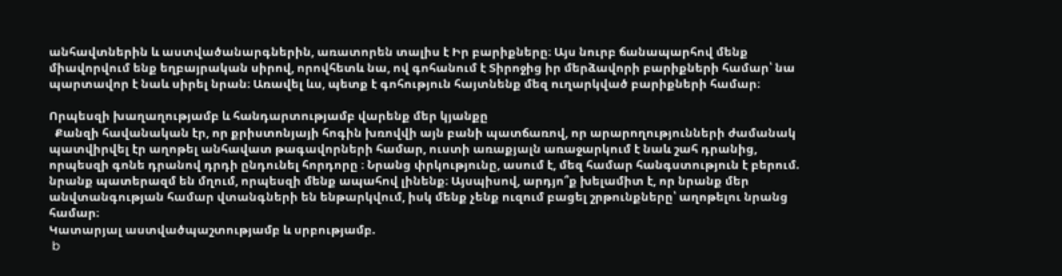անհավտներին և աստվածանարգներին, առատորեն տալիս է Իր բարիքները։ Այս նուրբ ճանապարհով մենք միավորվում ենք եղբայրական սիրով, որովհետև նա, ով գոհանում է Տիրոջից իր մերձավորի բարիքների համար՝ նա պարտավոր է նաև սիրել նրան։ Առավել ևս, պետք է գոհություն հայտնենք մեզ ուղարկված բարիքների համար։

Որպեսզի խաղաղությամբ և հանդարտությամբ վարենք մեր կյանքը
  Քանզի հավանական էր, որ քրիստոնյայի հոգին խռովվի այն բանի պատճառով, որ արարողությունների ժամանակ պատվիրվել էր աղոթել անհավատ թագավորների համար, ուստի առաքյալն առաջարկում է նաև շահ դրանից, որպեսզի գոնե դրանով դրդի ընդունել հորդորը ։ Նրանց փրկությունը, ասում է, մեզ համար հանգստություն է բերում. նրանք պատերազմ են մղում, որպեսզի մենք ապահով լինենք։ Այսպիսով, արդյո՞ք խելամիտ է, որ նրանք մեր անվտանգության համար վտանգների են ենթարկվում, իսկ մենք չենք ուզում բացել շրթունքները՝ աղոթելու նրանց համար։
Կատարյալ աստվածպաշտությամբ և սրբությամբ.
 b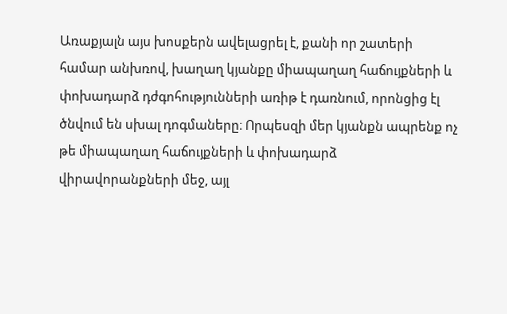Առաքյալն այս խոսքերն ավելացրել է, քանի որ շատերի համար անխռով, խաղաղ կյանքը միապաղաղ հաճույքների և փոխադարձ դժգոհությունների առիթ է դառնում, որոնցից էլ ծնվում են սխալ դոգմաները։ Որպեսզի մեր կյանքն ապրենք ոչ թե միապաղաղ հաճույքների և փոխադարձ վիրավորանքների մեջ, այլ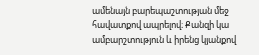ամենայն բարեպաշտության մեջ հավատքով ապրելով։ Քանզի կա ամբարշտություն և իրենց կյանքով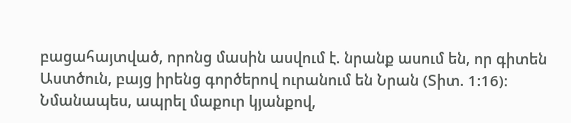բացահայտված, որոնց մասին ասվում է. նրանք ասում են, որ գիտեն Աստծուն, բայց իրենց գործերով ուրանում են Նրան (Տիտ. 1:16)։ Նմանապես, ապրել մաքուր կյանքով,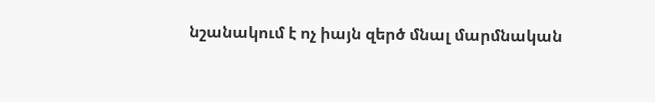նշանակում է ոչ իայն զերծ մնալ մարմնական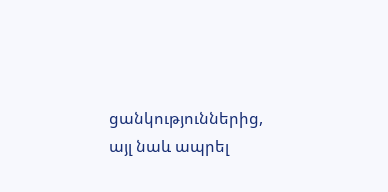ցանկություններից, այլ նաև ապրել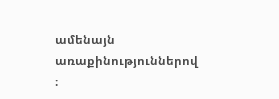ամենայն առաքինություններով ։